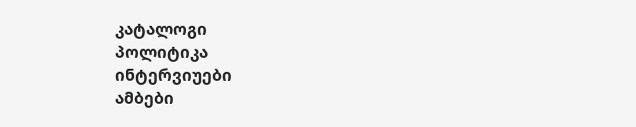კატალოგი
პოლიტიკა
ინტერვიუები
ამბები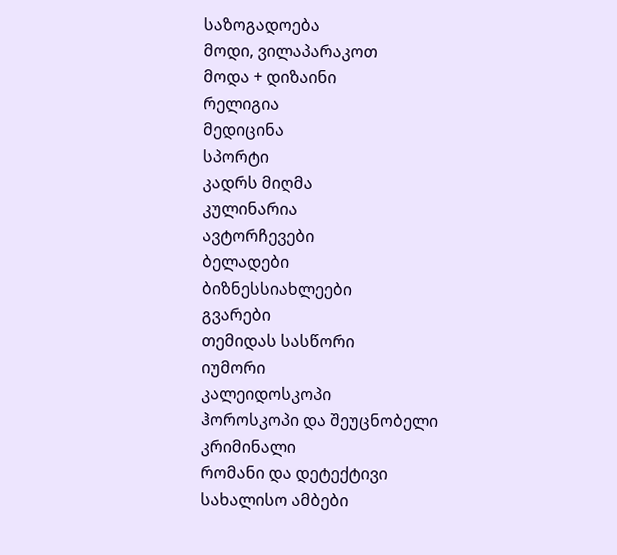საზოგადოება
მოდი, ვილაპარაკოთ
მოდა + დიზაინი
რელიგია
მედიცინა
სპორტი
კადრს მიღმა
კულინარია
ავტორჩევები
ბელადები
ბიზნესსიახლეები
გვარები
თემიდას სასწორი
იუმორი
კალეიდოსკოპი
ჰოროსკოპი და შეუცნობელი
კრიმინალი
რომანი და დეტექტივი
სახალისო ამბები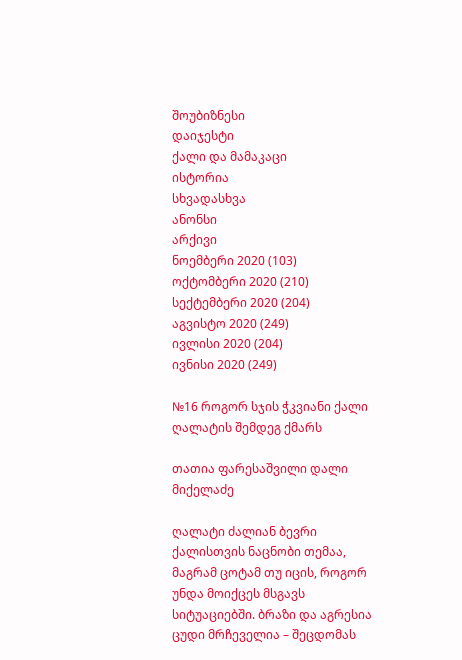შოუბიზნესი
დაიჯესტი
ქალი და მამაკაცი
ისტორია
სხვადასხვა
ანონსი
არქივი
ნოემბერი 2020 (103)
ოქტომბერი 2020 (210)
სექტემბერი 2020 (204)
აგვისტო 2020 (249)
ივლისი 2020 (204)
ივნისი 2020 (249)

№16 როგორ სჯის ჭკვიანი ქალი ღალატის შემდეგ ქმარს

თათია ფარესაშვილი დალი მიქელაძე

ღალატი ძალიან ბევრი ქალისთვის ნაცნობი თემაა, მაგრამ ცოტამ თუ იცის, როგორ უნდა მოიქცეს მსგავს სიტუაციებში. ბრაზი და აგრესია ცუდი მრჩეველია – შეცდომას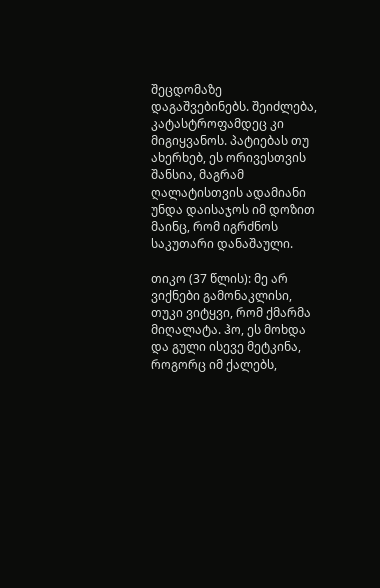შეცდომაზე დაგაშვებინებს. შეიძლება, კატასტროფამდეც კი მიგიყვანოს. პატიებას თუ ახერხებ, ეს ორივესთვის შანსია, მაგრამ ღალატისთვის ადამიანი უნდა დაისაჯოს იმ დოზით მაინც, რომ იგრძნოს საკუთარი დანაშაული.

თიკო (37 წლის): მე არ ვიქნები გამონაკლისი, თუკი ვიტყვი, რომ ქმარმა მიღალატა. ჰო, ეს მოხდა და გული ისევე მეტკინა, როგორც იმ ქალებს,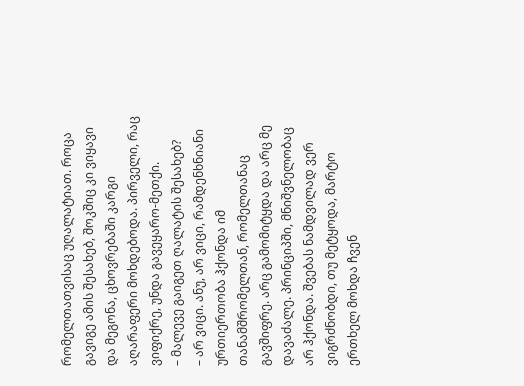რომელთათვისაც უღალატიათ. როცა გავიგე ამის შესახებ, შოკშიც კი ვიყავი და მეგონა, ცხოვრებაში კარგი აღარაფერი მოხდებოდა. პირველი, რაც ვიფიქრე, უნდა გავეყარო-მეთქი.
– მალევე გაიგეთ ღალატის შესახებ?
– არ ვიცი. ანუ, არ ვიცი, რამდენხნიანი ურთიერთობა ჰქონდა იმ თანამშრომელთან, რომელთანაც გავშიფრე. არც გამომიტყდა და არც მე დავაძალე. პრინციპში, მნიშვნელობაც არ ჰქონდა. შვებას ნამდვილად ვერ ვიგრძნობდი, თუ მეტყოდა, მარტო ერთხელ მოხდა ჩვენ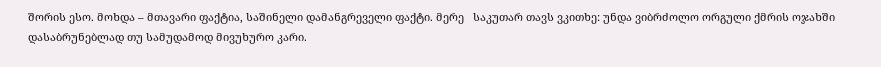შორის ესო. მოხდა – მთავარი ფაქტია, საშინელი დამანგრეველი ფაქტი. მერე   საკუთარ თავს ვკითხე: უნდა ვიბრძოლო ორგული ქმრის ოჯახში დასაბრუნებლად თუ სამუდამოდ მივუხურო კარი.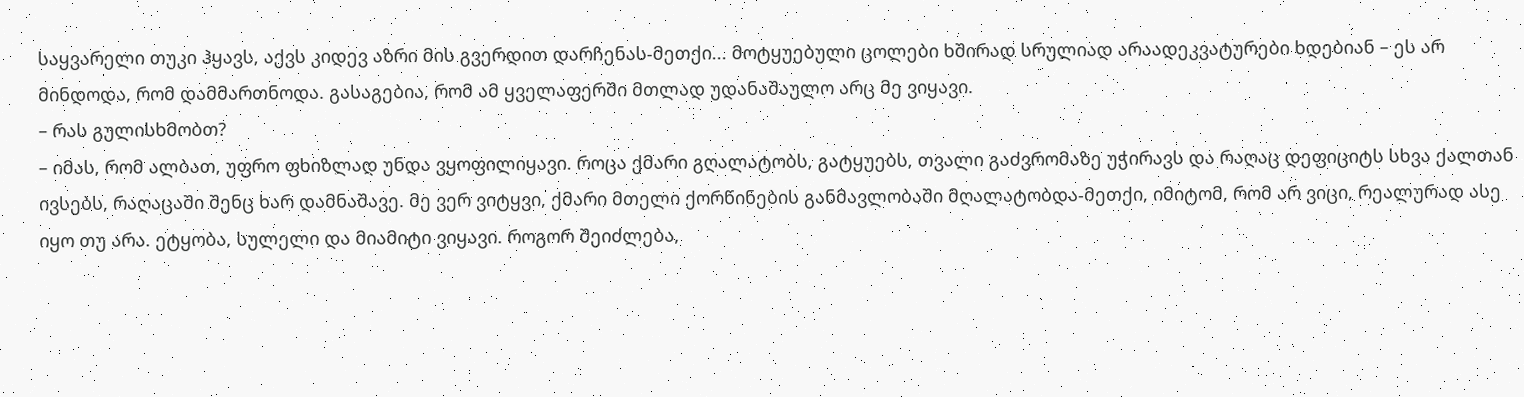საყვარელი თუკი ჰყავს, აქვს კიდევ აზრი მის გვერდით დარჩენას-მეთქი... მოტყუებული ცოლები ხშირად სრულიად არაადეკვატურები ხდებიან – ეს არ მინდოდა, რომ დამმართნოდა. გასაგებია, რომ ამ ყველაფერში მთლად უდანაშაულო არც მე ვიყავი.
– რას გულისხმობთ?
– იმას, რომ ალბათ, უფრო ფხიზლად უნდა ვყოფილიყავი. როცა ქმარი გღალატობს, გატყუებს, თვალი გაძვრომაზე უჭირავს და რაღაც დეფიციტს სხვა ქალთან ივსებს, რაღაცაში შენც ხარ დამნაშავე. მე ვერ ვიტყვი, ქმარი მთელი ქორწინების განმავლობაში მღალატობდა-მეთქი, იმიტომ, რომ არ ვიცი, რეალურად ასე იყო თუ არა. ეტყობა, სულელი და მიამიტი ვიყავი. როგორ შეიძლება,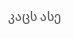კაცს ასე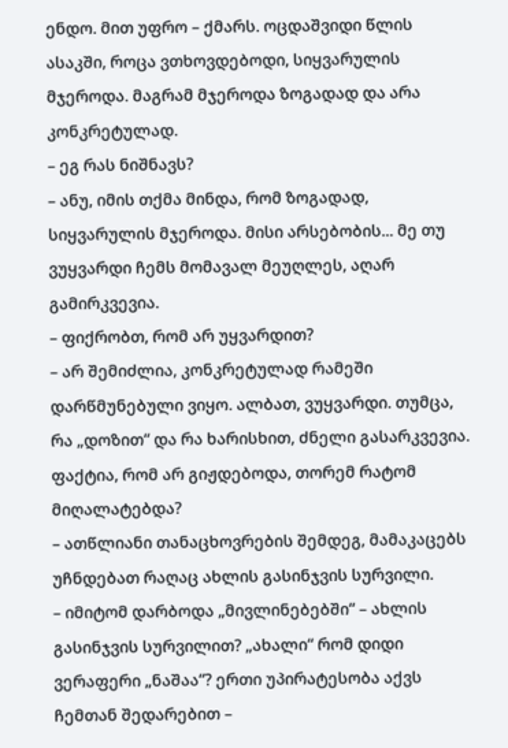ენდო. მით უფრო – ქმარს. ოცდაშვიდი წლის ასაკში, როცა ვთხოვდებოდი, სიყვარულის მჯეროდა. მაგრამ მჯეროდა ზოგადად და არა კონკრეტულად.
– ეგ რას ნიშნავს?
– ანუ, იმის თქმა მინდა, რომ ზოგადად, სიყვარულის მჯეროდა. მისი არსებობის... მე თუ ვუყვარდი ჩემს მომავალ მეუღლეს, აღარ გამირკვევია.
– ფიქრობთ, რომ არ უყვარდით?
– არ შემიძლია, კონკრეტულად რამეში დარწმუნებული ვიყო. ალბათ, ვუყვარდი. თუმცა, რა „დოზით“ და რა ხარისხით, ძნელი გასარკვევია. ფაქტია, რომ არ გიჟდებოდა, თორემ რატომ მიღალატებდა?
– ათწლიანი თანაცხოვრების შემდეგ, მამაკაცებს უჩნდებათ რაღაც ახლის გასინჯვის სურვილი.
– იმიტომ დარბოდა „მივლინებებში“ – ახლის გასინჯვის სურვილით? „ახალი“ რომ დიდი ვერაფერი „ნაშაა“? ერთი უპირატესობა აქვს ჩემთან შედარებით –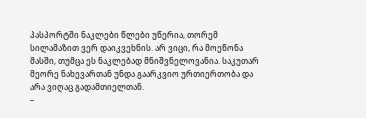პასპორტში ნაკლები წლები უწერია, თორემ სილამაზით ვერ დაიკვეხნის. არ ვიცი, რა მოეწონა მასში, თუმცა ეს ნაკლებად მნიშვნელოვანია. საკუთარ მეორე ნახევართან უნდა გაარკვიო ურთიერთობა და არა ვიღაც გადამთიელთან.
–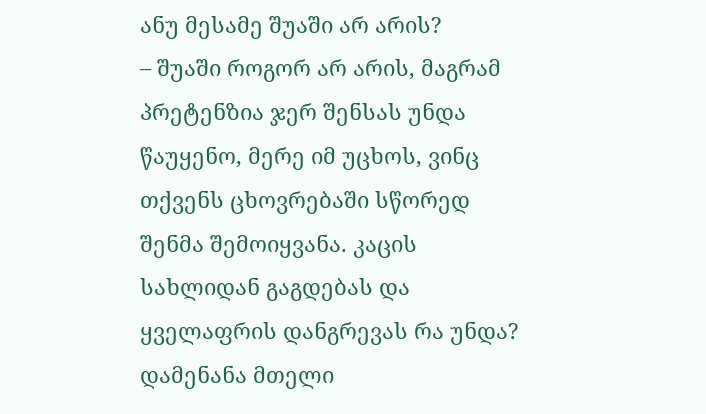ანუ მესამე შუაში არ არის?
– შუაში როგორ არ არის, მაგრამ პრეტენზია ჯერ შენსას უნდა წაუყენო, მერე იმ უცხოს, ვინც თქვენს ცხოვრებაში სწორედ შენმა შემოიყვანა. კაცის სახლიდან გაგდებას და ყველაფრის დანგრევას რა უნდა? დამენანა მთელი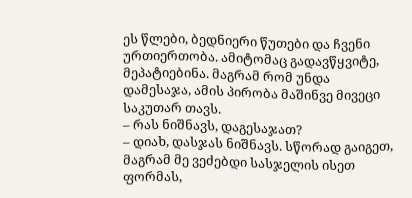ეს წლები, ბედნიერი წუთები და ჩვენი ურთიერთობა. ამიტომაც გადავწყვიტე, მეპატიებინა. მაგრამ რომ უნდა დამესაჯა, ამის პირობა მაშინვე მივეცი საკუთარ თავს.
– რას ნიშნავს, დაგესაჯათ?
– დიახ, დასჯას ნიშნავს. სწორად გაიგეთ, მაგრამ მე ვეძებდი სასჯელის ისეთ ფორმას,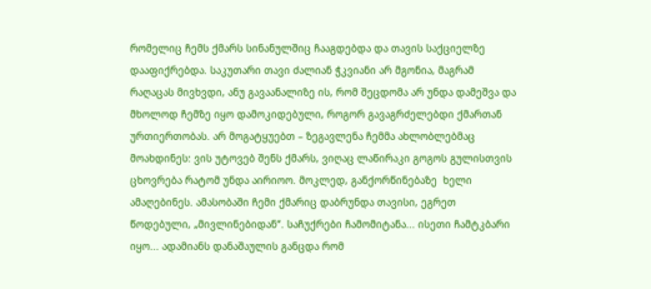რომელიც ჩემს ქმარს სინანულშიც ჩააგდებდა და თავის საქციელზე დააფიქრებდა. საკუთარი თავი ძალიან ჭკვიანი არ მგონია, მაგრამ რაღაცას მივხვდი, ანუ გავაანალიზე ის, რომ შეცდომა არ უნდა დამეშვა და მხოლოდ ჩემზე იყო დამოკიდებული, როგორ გავაგრძელებდი ქმართან ურთიერთობას. არ მოგატყუებთ – ზეგავლენა ჩემმა ახლობლებმაც მოახდინეს: ვის უტოვებ შენს ქმარს, ვიღაც ლაწირაკი გოგოს გულისთვის ცხოვრება რატომ უნდა აირიოო. მოკლედ, განქორწინებაზე  ხელი ამაღებინეს. ამასობაში ჩემი ქმარიც დაბრუნდა თავისი, ეგრეთ წოდებული, „მივლინებიდან“. საჩუქრები ჩამომიტანა... ისეთი ჩამტკბარი იყო... ადამიანს დანაშაულის განცდა რომ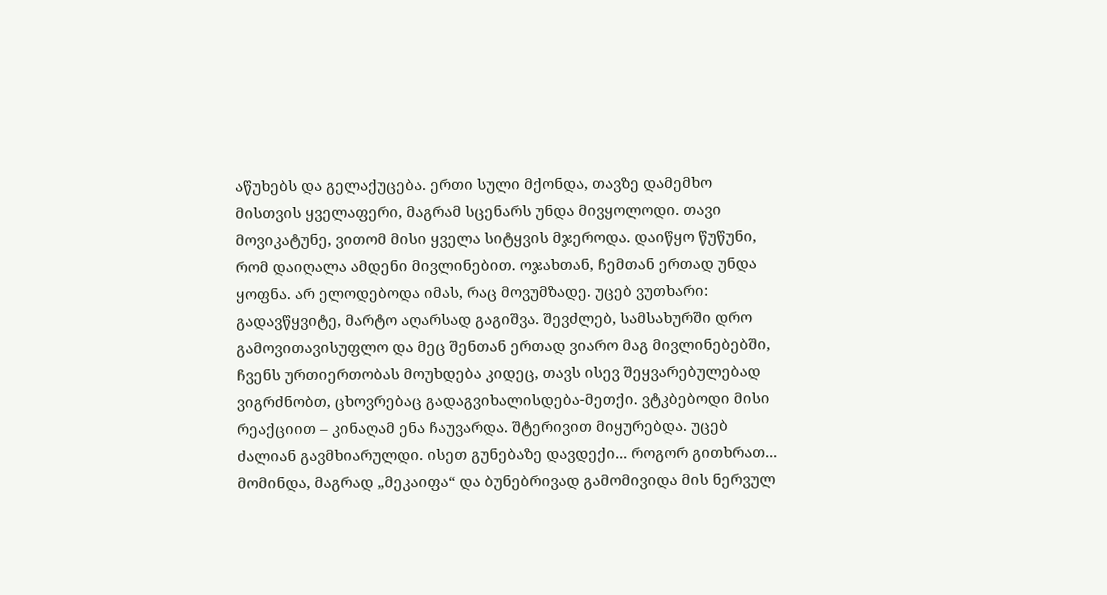აწუხებს და გელაქუცება. ერთი სული მქონდა, თავზე დამემხო  მისთვის ყველაფერი, მაგრამ სცენარს უნდა მივყოლოდი. თავი მოვიკატუნე, ვითომ მისი ყველა სიტყვის მჯეროდა. დაიწყო წუწუნი, რომ დაიღალა ამდენი მივლინებით. ოჯახთან, ჩემთან ერთად უნდა ყოფნა. არ ელოდებოდა იმას, რაც მოვუმზადე. უცებ ვუთხარი: გადავწყვიტე, მარტო აღარსად გაგიშვა. შევძლებ, სამსახურში დრო გამოვითავისუფლო და მეც შენთან ერთად ვიარო მაგ მივლინებებში, ჩვენს ურთიერთობას მოუხდება კიდეც, თავს ისევ შეყვარებულებად ვიგრძნობთ, ცხოვრებაც გადაგვიხალისდება-მეთქი. ვტკბებოდი მისი რეაქციით – კინაღამ ენა ჩაუვარდა. შტერივით მიყურებდა. უცებ ძალიან გავმხიარულდი. ისეთ გუნებაზე დავდექი... როგორ გითხრათ... მომინდა, მაგრად „მეკაიფა“ და ბუნებრივად გამომივიდა მის ნერვულ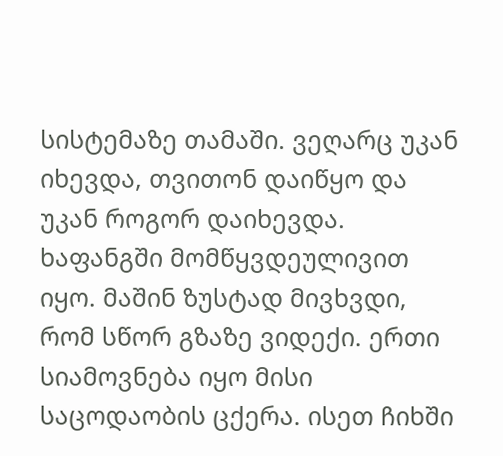სისტემაზე თამაში. ვეღარც უკან იხევდა, თვითონ დაიწყო და უკან როგორ დაიხევდა. ხაფანგში მომწყვდეულივით იყო. მაშინ ზუსტად მივხვდი, რომ სწორ გზაზე ვიდექი. ერთი სიამოვნება იყო მისი საცოდაობის ცქერა. ისეთ ჩიხში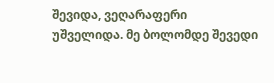შევიდა, ვეღარაფერი უშველიდა. მე ბოლომდე შევედი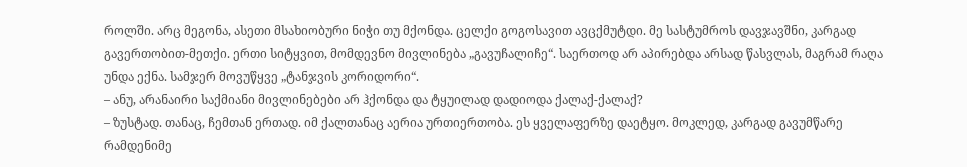როლში. არც მეგონა, ასეთი მსახიობური ნიჭი თუ მქონდა. ცელქი გოგოსავით ავცქმუტდი. მე სასტუმროს დავჯავშნი, კარგად გავერთობით-მეთქი. ერთი სიტყვით, მომდევნო მივლინება „გავუჩალიჩე“. საერთოდ არ აპირებდა არსად წასვლას, მაგრამ რაღა უნდა ექნა. სამჯერ მოვუწყვე „ტანჯვის კორიდორი“.
– ანუ, არანაირი საქმიანი მივლინებები არ ჰქონდა და ტყუილად დადიოდა ქალაქ-ქალაქ?
– ზუსტად. თანაც, ჩემთან ერთად. იმ ქალთანაც აერია ურთიერთობა. ეს ყველაფერზე დაეტყო. მოკლედ, კარგად გავუმწარე რამდენიმე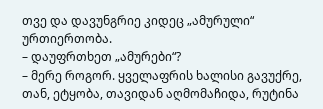თვე და დავუნგრიე კიდეც „ამურული“ ურთიერთობა.
– დაუფრთხეთ „ამურები“?
– მერე როგორ. ყველაფრის ხალისი გავუქრე, თან, ეტყობა, თავიდან აღმომაჩიდა, რუტინა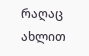რაღაც ახლით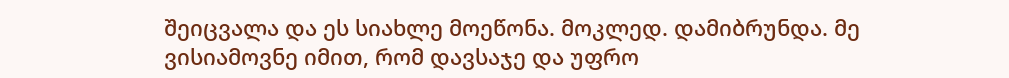შეიცვალა და ეს სიახლე მოეწონა. მოკლედ. დამიბრუნდა. მე ვისიამოვნე იმით, რომ დავსაჯე და უფრო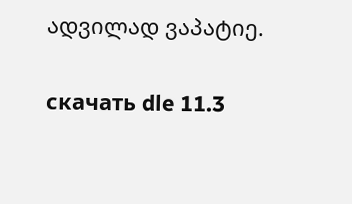ადვილად ვაპატიე.

скачать dle 11.3